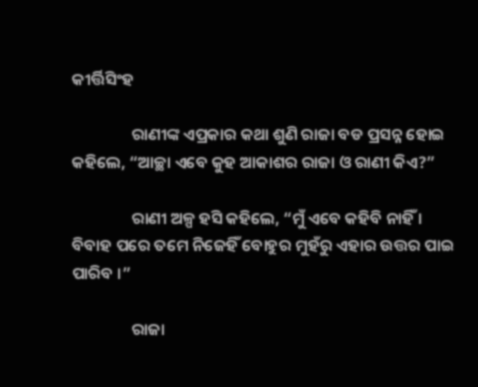କୀର୍ତ୍ତିସିଂହ

                ରାଣୀଙ୍କ ଏପ୍ରକାର କଥା ଶୁଣି ରାଜା ବଡ ପ୍ରସନ୍ନ ହୋଇ କହିଲେ, “ଆଚ୍ଛା ଏବେ କୁହ ଆକାଶର ରାଜା ଓ ରାଣୀ କିଏ?”

                ରାଣୀ ଅଳ୍ପ ହସି କହିଲେ, “ମୁଁ ଏବେ କହିବି ନାହିଁ । ବିବାହ ପରେ ତମେ ନିଜେହିଁ ବୋହୁର ମୁହଁରୁ ଏହାର ଉତ୍ତର ପାଇ ପାରିବ ।”

                ରାଜା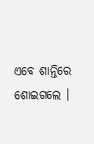ଏବେ ଶାନ୍ତିରେ ଶୋଇଗଲେ ।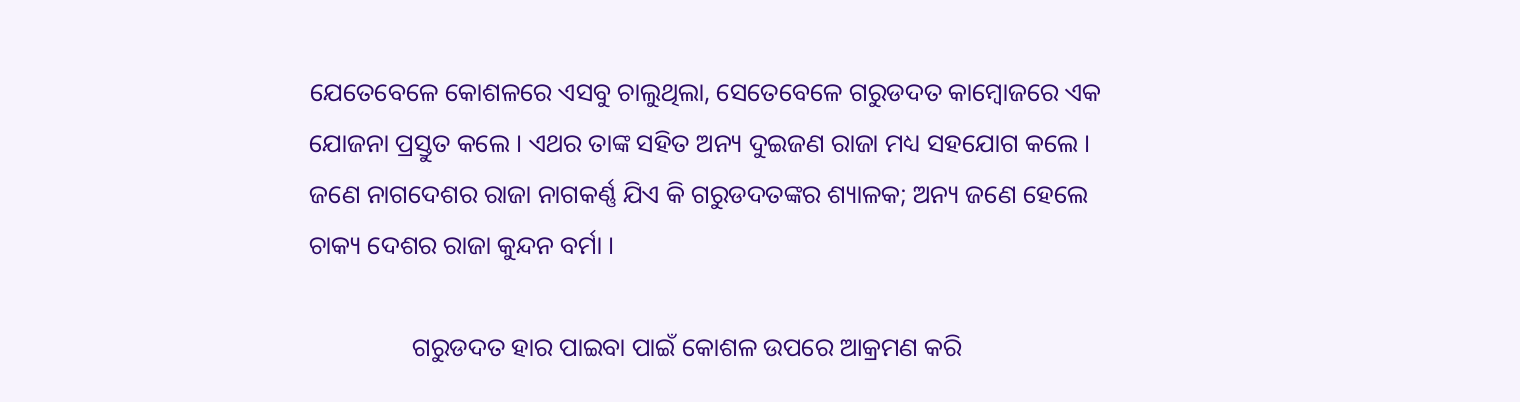ଯେତେବେଳେ କୋଶଳରେ ଏସବୁ ଚାଲୁଥିଲା, ସେତେବେଳେ ଗରୁଡଦତ କାମ୍ବୋଜରେ ଏକ ଯୋଜନା ପ୍ରସ୍ତୁତ କଲେ । ଏଥର ତାଙ୍କ ସହିତ ଅନ୍ୟ ଦୁଇଜଣ ରାଜା ମଧ୍ୟ ସହଯୋଗ କଲେ । ଜଣେ ନାଗଦେଶର ରାଜା ନାଗକର୍ଣ୍ଣ ଯିଏ କି ଗରୁଡଦତଙ୍କର ଶ୍ୟାଳକ; ଅନ୍ୟ ଜଣେ ହେଲେ ଚାକ୍ୟ ଦେଶର ରାଜା କୁନ୍ଦନ ବର୍ମା ।

                ଗରୁଡଦତ ହାର ପାଇବା ପାଇଁ କୋଶଳ ଉପରେ ଆକ୍ରମଣ କରି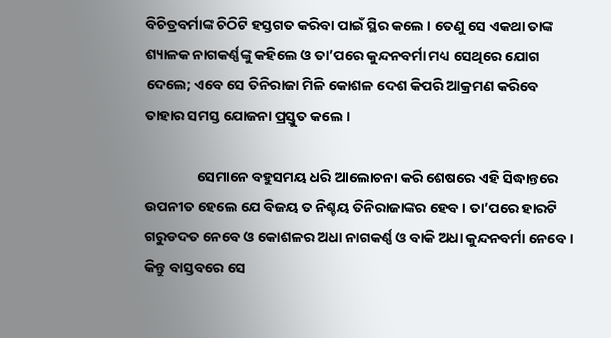ବିଚିତ୍ରବର୍ମାଙ୍କ ଚିଠିଟି ହସ୍ତଗତ କରିବା ପାଇଁ ସ୍ଥିର କଲେ । ତେଣୁ ସେ ଏକଥା ତାଙ୍କ ଶ୍ୟାଳକ ନାଗକର୍ଣ୍ଣଙ୍କୁ କହିଲେ ଓ ତା’ପରେ କୁନ୍ଦନବର୍ମା ମଧ୍ୟ ସେଥିରେ ଯୋଗ ଦେଲେ; ଏବେ ସେ ତିନିରାଜା ମିଳି କୋଶଳ ଦେଶ କିପରି ଆକ୍ରମଣ କରିବେ ତାହାର ସମସ୍ତ ଯୋଜନା ପ୍ରସ୍ତୁତ କଲେ ।

                ସେମାନେ ବହୁସମୟ ଧରି ଆଲୋଚନା କରି ଶେଷରେ ଏହି ସିଦ୍ଧାନ୍ତରେ ଉପନୀତ ହେଲେ ଯେ ବିଜୟ ତ ନିଶ୍ଚୟ ତିନିରାଜାଙ୍କର ହେବ । ତା’ପରେ ହାରଟି ଗରୁଡଦତ ନେବେ ଓ କୋଶଳର ଅଧା ନାଗକର୍ଣ୍ଣ ଓ ବାକି ଅଧା କୁନ୍ଦନବର୍ମା ନେବେ । କିନ୍ତୁ ବାସ୍ତବରେ ସେ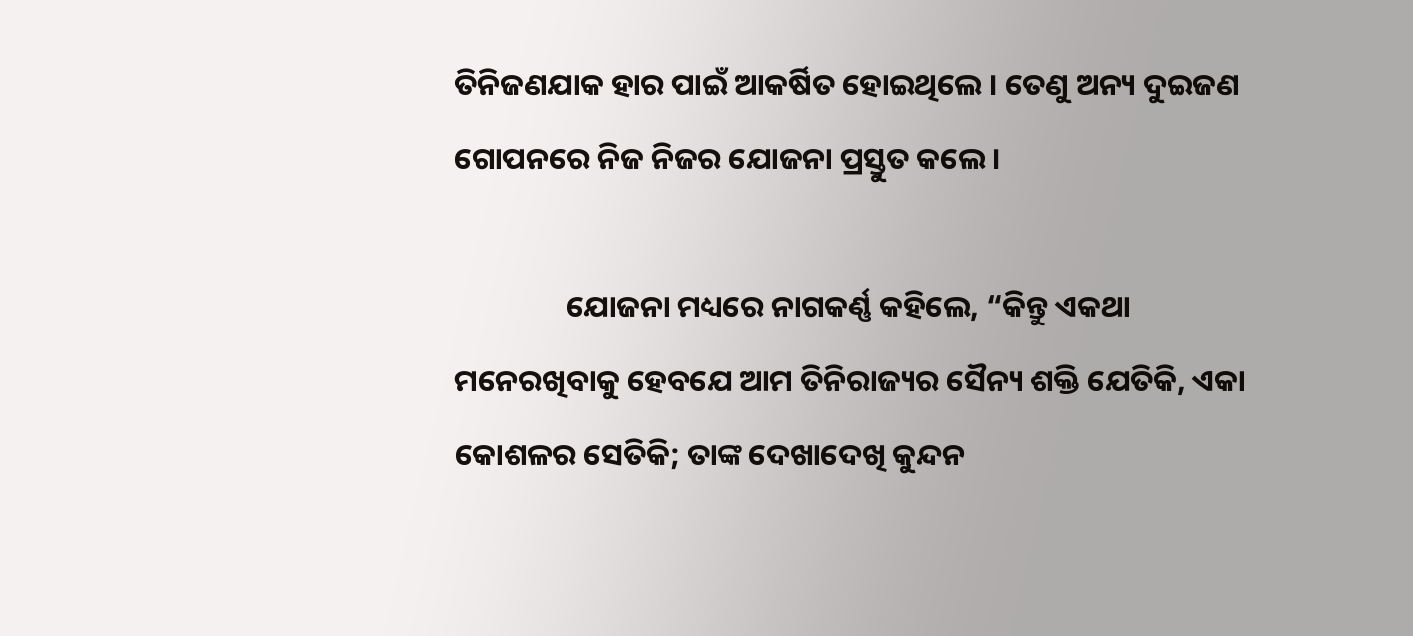ତିନିଜଣଯାକ ହାର ପାଇଁ ଆକର୍ଷିତ ହୋଇଥିଲେ । ତେଣୁ ଅନ୍ୟ ଦୁଇଜଣ ଗୋପନରେ ନିଜ ନିଜର ଯୋଜନା ପ୍ରସ୍ତୁତ କଲେ ।

                ଯୋଜନା ମଧ୍ୟରେ ନାଗକର୍ଣ୍ଣ କହିଲେ, “କିନ୍ତୁ ଏକଥା ମନେରଖିବାକୁ ହେବଯେ ଆମ ତିନିରାଜ୍ୟର ସୈନ୍ୟ ଶକ୍ତି ଯେତିକି, ଏକା କୋଶଳର ସେତିକି; ତାଙ୍କ ଦେଖାଦେଖି କୁନ୍ଦନ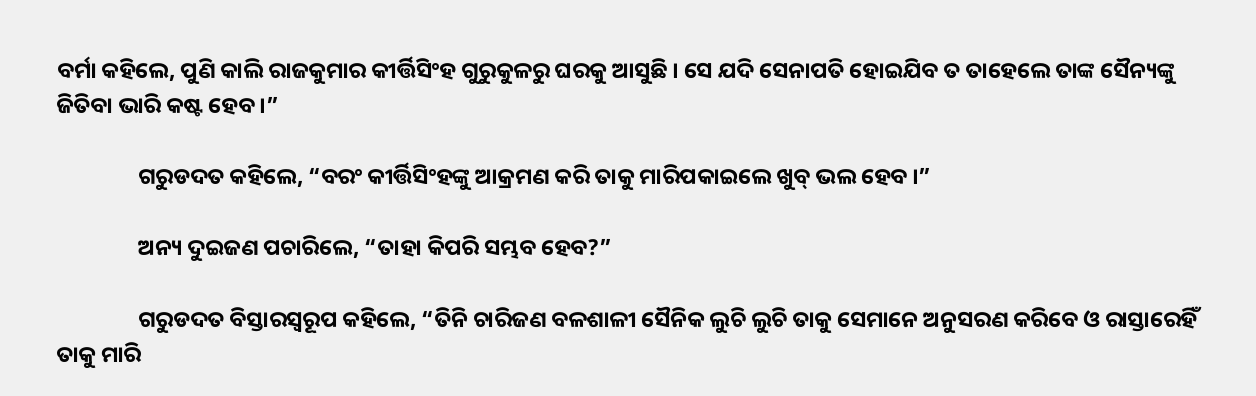ବର୍ମା କହିଲେ, ପୁଣି କାଲି ରାଜକୁମାର କୀର୍ତ୍ତିସିଂହ ଗୁରୁକୁଳରୁ ଘରକୁ ଆସୁଛି । ସେ ଯଦି ସେନାପତି ହୋଇଯିବ ତ ତାହେଲେ ତାଙ୍କ ସୈନ୍ୟଙ୍କୁ ଜିତିବା ଭାରି କଷ୍ଟ ହେବ ।”

                ଗରୁଡଦତ କହିଲେ, “ବରଂ କୀର୍ତ୍ତିସିଂହଙ୍କୁ ଆକ୍ରମଣ କରି ତାକୁ ମାରିପକାଇଲେ ଖୁବ୍ ଭଲ ହେବ ।”

                ଅନ୍ୟ ଦୁଇଜଣ ପଚାରିଲେ, “ତାହା କିପରି ସମ୍ଭବ ହେବ?”

                ଗରୁଡଦତ ବିସ୍ତାରସ୍ୱରୂପ କହିଲେ, “ତିନି ଚାରିଜଣ ବଳଶାଳୀ ସୈନିକ ଲୁଚି ଲୁଚି ତାକୁ ସେମାନେ ଅନୁସରଣ କରିବେ ଓ ରାସ୍ତାରେହିଁ ତାକୁ ମାରି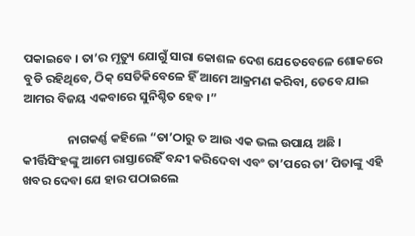ପକାଇବେ । ତା’ର ମୃତ୍ୟୁ ଯୋଗୁଁ ସାରା କୋଶଳ ଦେଶ ଯେତେବେଳେ ଶୋକରେ ବୁଡି ରହିଥିବେ, ଠିକ୍ ସେତିକିବେଳେ ହିଁ ଆମେ ଆକ୍ରମଣ କରିବା, ତେବେ ଯାଇ ଆମର ବିଜୟ ଏକବାରେ ସୁନିଶ୍ଚିତ ହେବ ।”

                ନାଗକର୍ଣ୍ଣ କହିଲେ “ତା’ଠାରୁ ତ ଆଉ ଏକ ଭଲ ଉପାୟ ଅଛି । କୀର୍ତ୍ତିସିଂହଙ୍କୁ ଆମେ ରାସ୍ତାରେହିଁ ବନ୍ଦୀ କରିଦେବା ଏବଂ ତା’ପରେ ତା’ ପିତାଙ୍କୁ ଏହି ଖବର ଦେବା ଯେ ହାର ପଠାଇଲେ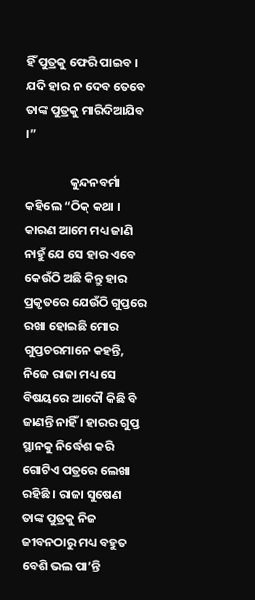ହିଁ ପୁତ୍ରକୁ ଫେରି ପାଇବ । ଯଦି ହାର ନ ଦେବ ତେବେ ତାଙ୍କ ପୁତ୍ରକୁ ମାରିଦିଆଯିବ ।”

                କୁନ୍ଦନବର୍ମା କହିଲେ “ଠିକ୍ କଥା । କାରଣ ଆମେ ମଧ୍ୟ ଜାଣି ନାହୁଁ ଯେ ସେ ହାର ଏବେ କେଉଁଠି ଅଛି କିନ୍ତୁ ହାର ପ୍ରକୃତରେ ଯେଉଁଠି ଗୁପ୍ତରେ ରଖା ହୋଇଛି ମୋର ଗୁପ୍ତଚରମାନେ କହନ୍ତି, ନିଜେ ରାଜା ମଧ୍ୟ ସେ ବିଷୟରେ ଆଦୌ କିଛି ବି ଜାଣନ୍ତି ନାହିଁ । ହାରର ଗୁପ୍ତ ସ୍ଥାନକୁ ନିର୍ଦ୍ଧେଶ କରି ଗୋଟିଏ ପତ୍ରରେ ଲେଖା ରହିଛି । ରାଜା ସୁଷେଣ ତାଙ୍କ ପୁତ୍ରକୁ ନିଜ ଜୀବନଠାରୁ ମଧ୍ୟ ବହୁତ ବେଶି ଭଲ ପା’ନ୍ତି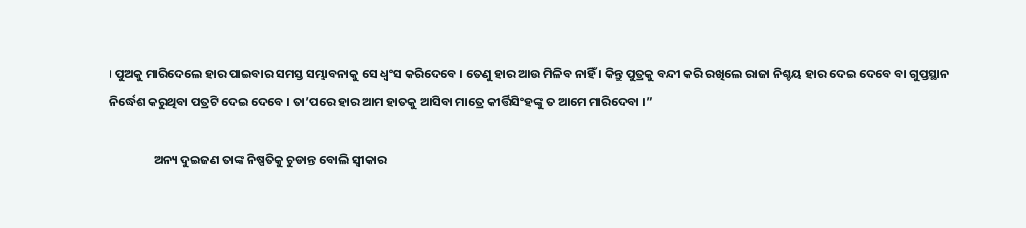। ପୁଅକୁ ମାରିଦେଲେ ହାର ପାଇବାର ସମସ୍ତ ସମ୍ଭାବନାକୁ ସେ ଧ୍ୱଂସ କରିଦେବେ । ତେଣୁ ହାର ଆଉ ମିଳିବ ନାହିଁ । କିନ୍ତୁ ପୁତ୍ରକୁ ବନ୍ଦୀ କରି ରଖିଲେ ରାଜା ନିଶ୍ଚୟ ହାର ଦେଇ ଦେବେ ବା ଗୁପ୍ତସ୍ଥାନ ନିର୍ଦ୍ଧେଶ କରୁଥିବା ପତ୍ରଟି ଦେଇ ଦେବେ । ତା’ପରେ ହାର ଆମ ହାତକୁ ଆସିବା ମାତ୍ରେ କୀର୍ତ୍ତିସିଂହଙ୍କୁ ତ ଆମେ ମାରିଦେବା ।”

                ଅନ୍ୟ ଦୁଇଜଣ ତାଙ୍କ ନିଷ୍ପତିକୁ ଚୁଡାନ୍ତ ବୋଲି ସ୍ୱୀକାର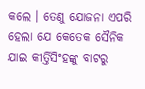କଲେ । ତେଣୁ ଯୋଜନା ଏପରି ହେଲା ଯେ କେତେକ ସୈନିକ ଯାଇ କୀର୍ତ୍ତିସିଂହଙ୍କୁ ବାଟରୁ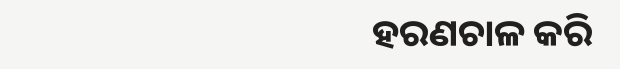ହରଣଚାଳ କରି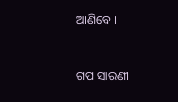ଆଣିବେ ।


ଗପ ସାରଣୀ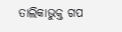ତାଲିକାଭୁକ୍ତ ଗପ